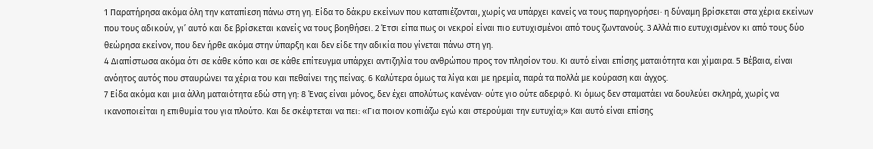1 Παρατήρησα ακόμα όλη την καταπίεση πάνω στη γη. Είδα το δάκρυ εκείνων που καταπιέζονται, χωρίς να υπάρχει κανείς να τους παρηγορήσει· η δύναμη βρίσκεται στα χέρια εκείνων που τους αδικούν, γι’ αυτό και δε βρίσκεται κανείς να τους βοηθήσει. 2 Έτσι είπα πως οι νεκροί είναι πιο ευτυχισμένοι από τους ζωντανούς. 3 Αλλά πιο ευτυχισμένον κι από τους δύο θεώρησα εκείνον, που δεν ήρθε ακόμα στην ύπαρξη και δεν είδε την αδικία που γίνεται πάνω στη γη.
4 Διαπίστωσα ακόμα ότι σε κάθε κόπο και σε κάθε επίτευγμα υπάρχει αντιζηλία του ανθρώπου προς τον πλησίον του. Κι αυτό είναι επίσης ματαιότητα και χίμαιρα. 5 Βέβαια, είναι ανόητος αυτός που σταυρώνει τα χέρια του και πεθαίνει της πείνας. 6 Καλύτερα όμως τα λίγα και με ηρεμία, παρά τα πολλά με κούραση και άγχος.
7 Είδα ακόμα και μια άλλη ματαιότητα εδώ στη γη: 8 Ένας είναι μόνος, δεν έχει απολύτως κανέναν· ούτε γιο ούτε αδερφό. Κι όμως δεν σταματάει να δουλεύει σκληρά, χωρίς να ικανοποιείται η επιθυμία του για πλούτο. Και δε σκέφτεται να πει: «Για ποιον κοπιάζω εγώ και στερούμαι την ευτυχία;» Και αυτό είναι επίσης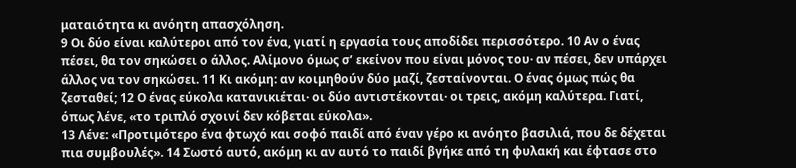ματαιότητα κι ανόητη απασχόληση.
9 Οι δύο είναι καλύτεροι από τον ένα, γιατί η εργασία τους αποδίδει περισσότερο. 10 Αν ο ένας πέσει, θα τον σηκώσει ο άλλος. Αλίμονο όμως σ’ εκείνον που είναι μόνος του· αν πέσει, δεν υπάρχει άλλος να τον σηκώσει. 11 Κι ακόμη: αν κοιμηθούν δύο μαζί, ζεσταίνονται. Ο ένας όμως πώς θα ζεσταθεί; 12 Ο ένας εύκολα κατανικιέται· οι δύο αντιστέκονται· οι τρεις, ακόμη καλύτερα. Γιατί, όπως λένε, «το τριπλό σχοινί δεν κόβεται εύκολα».
13 Λένε: «Προτιμότερο ένα φτωχό και σοφό παιδί από έναν γέρο κι ανόητο βασιλιά, που δε δέχεται πια συμβουλές». 14 Σωστό αυτό, ακόμη κι αν αυτό το παιδί βγήκε από τη φυλακή και έφτασε στο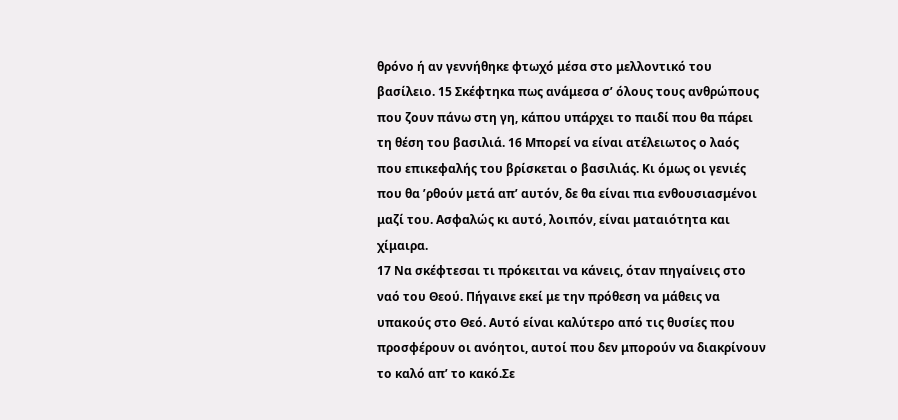θρόνο ή αν γεννήθηκε φτωχό μέσα στο μελλοντικό του βασίλειο. 15 Σκέφτηκα πως ανάμεσα σ’ όλους τους ανθρώπους που ζουν πάνω στη γη, κάπου υπάρχει το παιδί που θα πάρει τη θέση του βασιλιά. 16 Μπορεί να είναι ατέλειωτος ο λαός που επικεφαλής του βρίσκεται ο βασιλιάς. Κι όμως οι γενιές που θα ’ρθούν μετά απ’ αυτόν, δε θα είναι πια ενθουσιασμένοι μαζί του. Ασφαλώς κι αυτό, λοιπόν, είναι ματαιότητα και χίμαιρα.
17 Να σκέφτεσαι τι πρόκειται να κάνεις, όταν πηγαίνεις στο ναό του Θεού. Πήγαινε εκεί με την πρόθεση να μάθεις να υπακούς στο Θεό. Αυτό είναι καλύτερο από τις θυσίες που προσφέρουν οι ανόητοι, αυτοί που δεν μπορούν να διακρίνουν το καλό απ’ το κακό.Σε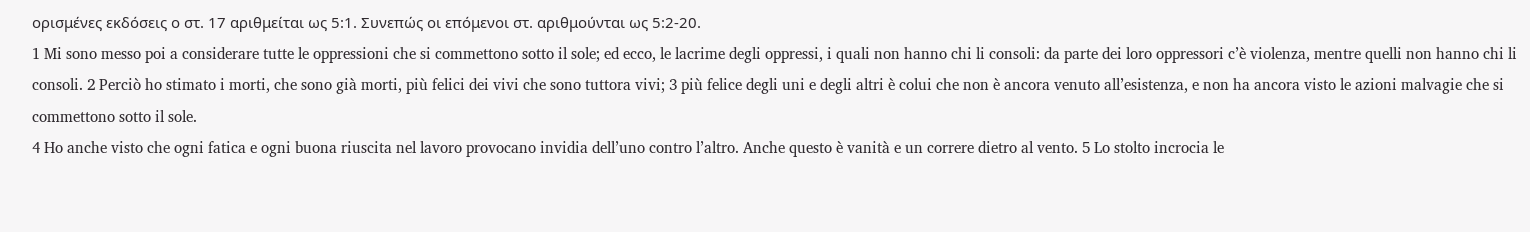ορισμένες εκδόσεις ο στ. 17 αριθμείται ως 5:1. Συνεπώς οι επόμενοι στ. αριθμούνται ως 5:2-20.
1 Mi sono messo poi a considerare tutte le oppressioni che si commettono sotto il sole; ed ecco, le lacrime degli oppressi, i quali non hanno chi li consoli: da parte dei loro oppressori c’è violenza, mentre quelli non hanno chi li consoli. 2 Perciò ho stimato i morti, che sono già morti, più felici dei vivi che sono tuttora vivi; 3 più felice degli uni e degli altri è colui che non è ancora venuto all’esistenza, e non ha ancora visto le azioni malvagie che si commettono sotto il sole.
4 Ho anche visto che ogni fatica e ogni buona riuscita nel lavoro provocano invidia dell’uno contro l’altro. Anche questo è vanità e un correre dietro al vento. 5 Lo stolto incrocia le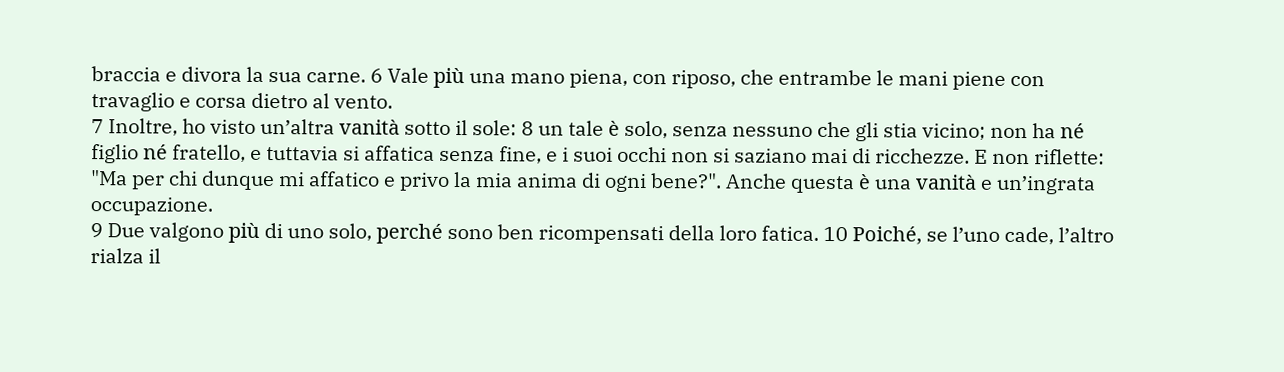braccia e divora la sua carne. 6 Vale più una mano piena, con riposo, che entrambe le mani piene con travaglio e corsa dietro al vento.
7 Inoltre, ho visto un’altra vanità sotto il sole: 8 un tale è solo, senza nessuno che gli stia vicino; non ha né figlio né fratello, e tuttavia si affatica senza fine, e i suoi occhi non si saziano mai di ricchezze. E non riflette: "Ma per chi dunque mi affatico e privo la mia anima di ogni bene?". Anche questa è una vanità e un’ingrata occupazione.
9 Due valgono più di uno solo, perché sono ben ricompensati della loro fatica. 10 Poiché, se l’uno cade, l’altro rialza il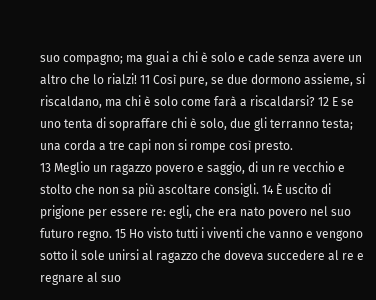suo compagno; ma guai a chi è solo e cade senza avere un altro che lo rialzi! 11 Così pure, se due dormono assieme, si riscaldano, ma chi è solo come farà a riscaldarsi? 12 E se uno tenta di sopraffare chi è solo, due gli terranno testa; una corda a tre capi non si rompe così presto.
13 Meglio un ragazzo povero e saggio, di un re vecchio e stolto che non sa più ascoltare consigli. 14 È uscito di prigione per essere re: egli, che era nato povero nel suo futuro regno. 15 Ho visto tutti i viventi che vanno e vengono sotto il sole unirsi al ragazzo che doveva succedere al re e regnare al suo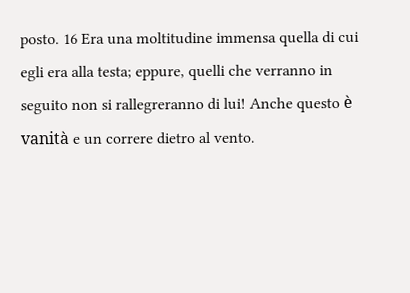posto. 16 Era una moltitudine immensa quella di cui egli era alla testa; eppure, quelli che verranno in seguito non si rallegreranno di lui! Anche questo è vanità e un correre dietro al vento.